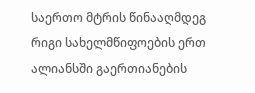საერთო მტრის წინააღმდეგ რიგი სახელმწიფოების ერთ ალიანსში გაერთიანების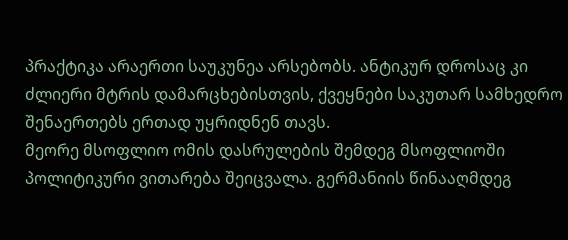პრაქტიკა არაერთი საუკუნეა არსებობს. ანტიკურ დროსაც კი ძლიერი მტრის დამარცხებისთვის, ქვეყნები საკუთარ სამხედრო შენაერთებს ერთად უყრიდნენ თავს.
მეორე მსოფლიო ომის დასრულების შემდეგ მსოფლიოში პოლიტიკური ვითარება შეიცვალა. გერმანიის წინააღმდეგ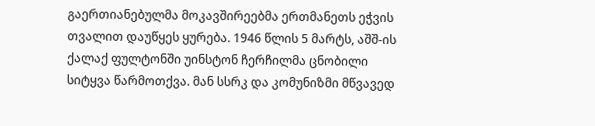გაერთიანებულმა მოკავშირეებმა ერთმანეთს ეჭვის თვალით დაუწყეს ყურება. 1946 წლის 5 მარტს, აშშ-ის ქალაქ ფულტონში უინსტონ ჩერჩილმა ცნობილი სიტყვა წარმოთქვა. მან სსრკ და კომუნიზმი მწვავედ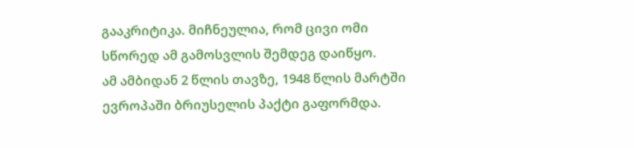გააკრიტიკა. მიჩნეულია, რომ ცივი ომი სწორედ ამ გამოსვლის შემდეგ დაიწყო.
ამ ამბიდან 2 წლის თავზე, 1948 წლის მარტში ევროპაში ბრიუსელის პაქტი გაფორმდა.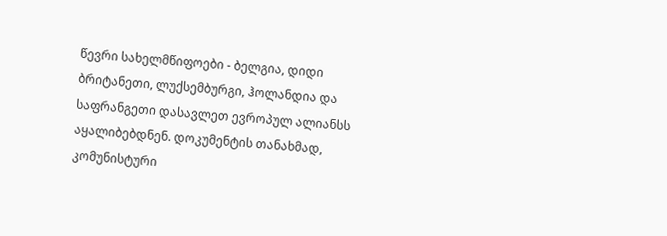წევრი სახელმწიფოები - ბელგია, დიდი ბრიტანეთი, ლუქსემბურგი, ჰოლანდია და საფრანგეთი დასავლეთ ევროპულ ალიანსს აყალიბებდნენ. დოკუმენტის თანახმად, კომუნისტური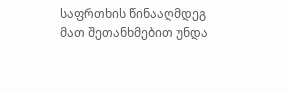საფრთხის წინააღმდეგ მათ შეთანხმებით უნდა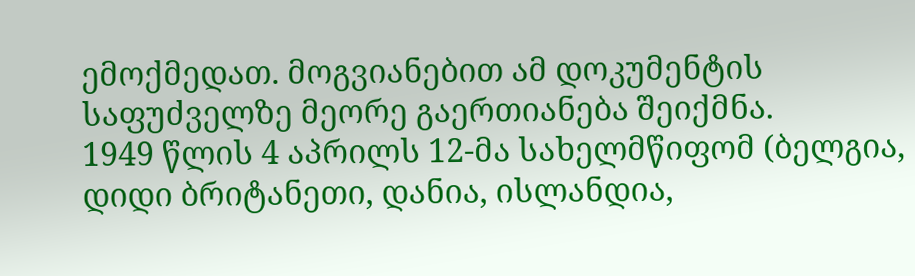ემოქმედათ. მოგვიანებით ამ დოკუმენტის საფუძველზე მეორე გაერთიანება შეიქმნა.
1949 წლის 4 აპრილს 12-მა სახელმწიფომ (ბელგია, დიდი ბრიტანეთი, დანია, ისლანდია,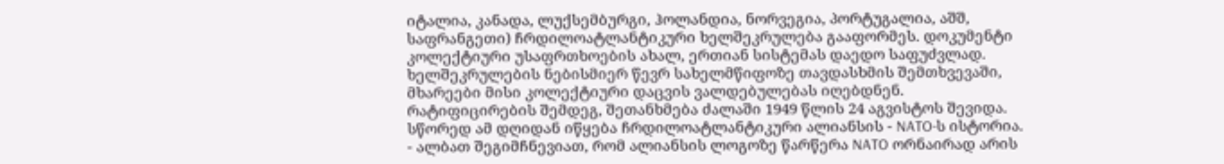იტალია, კანადა, ლუქსემბურგი, ჰოლანდია, ნორვეგია, პორტუგალია, აშშ, საფრანგეთი) ჩრდილოატლანტიკური ხელშეკრულება გააფორმეს. დოკუმენტი კოლექტიური უსაფრთხოების ახალ, ერთიან სისტემას დაედო საფუძვლად. ხელშეკრულების ნებისმიერ წევრ სახელმწიფოზე თავდასხმის შემთხვევაში, მხარეები მისი კოლექტიური დაცვის ვალდებულებას იღებდნენ.
რატიფიცირების შემდეგ, შეთანხმება ძალაში 1949 წლის 24 აგვისტოს შევიდა. სწორედ ამ დღიდან იწყება ჩრდილოატლანტიკური ალიანსის - NATO-ს ისტორია.
- ალბათ შეგიმჩნევიათ, რომ ალიანსის ლოგოზე წარწერა NATO ორნაირად არის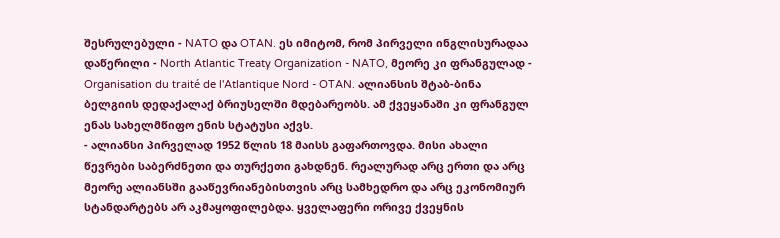შესრულებული - NATO და OTAN. ეს იმიტომ, რომ პირველი ინგლისურადაა დაწერილი - North Atlantic Treaty Organization - NATO, მეორე კი ფრანგულად - Organisation du traité de l'Atlantique Nord - OTAN. ალიანსის შტაბ-ბინა ბელგიის დედაქალაქ ბრიუსელში მდებარეობს. ამ ქვეყანაში კი ფრანგულ ენას სახელმწიფო ენის სტატუსი აქვს.
- ალიანსი პირველად 1952 წლის 18 მაისს გაფართოვდა. მისი ახალი წევრები საბერძნეთი და თურქეთი გახდნენ. რეალურად არც ერთი და არც მეორე ალიანსში გააწევრიანებისთვის არც სამხედრო და არც ეკონომიურ სტანდარტებს არ აკმაყოფილებდა. ყველაფერი ორივე ქვეყნის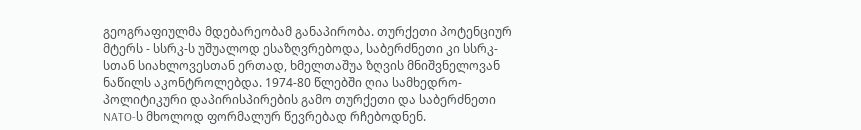გეოგრაფიულმა მდებარეობამ განაპირობა. თურქეთი პოტენციურ მტერს - სსრკ-ს უშუალოდ ესაზღვრებოდა, საბერძნეთი კი სსრკ-სთან სიახლოვესთან ერთად, ხმელთაშუა ზღვის მნიშვნელოვან ნაწილს აკონტროლებდა. 1974-80 წლებში ღია სამხედრო-პოლიტიკური დაპირისპირების გამო თურქეთი და საბერძნეთი NATO-ს მხოლოდ ფორმალურ წევრებად რჩებოდნენ.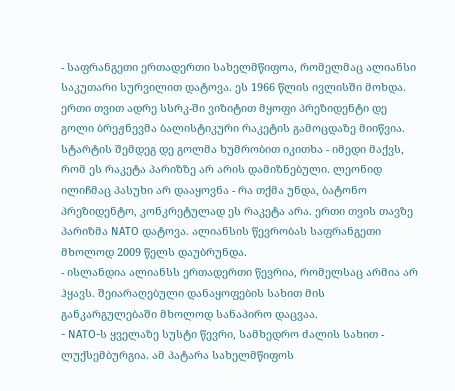- საფრანგეთი ერთადერთი სახელმწიფოა, რომელმაც ალიანსი საკუთარი სურვილით დატოვა. ეს 1966 წლის ივლისში მოხდა. ერთი თვით ადრე სსრკ-ში ვიზიტით მყოფი პრეზიდენტი დე გოლი ბრეჟნევმა ბალისტიკური რაკეტის გამოცდაზე მიიწვია. სტარტის შემდეგ დე გოლმა ხუმრობით იკითხა - იმედი მაქვს, რომ ეს რაკეტა პარიზზე არ არის დამიზნებული. ლეონიდ ილიჩმაც პასუხი არ დააყოვნა - რა თქმა უნდა, ბატონო პრეზიდენტო, კონკრეტულად ეს რაკეტა არა. ერთი თვის თავზე პარიზმა NATO დატოვა. ალიანსის წევრობას საფრანგეთი მხოლოდ 2009 წელს დაუბრუნდა.
- ისლანდია ალიანსს ერთადერთი წევრია, რომელსაც არმია არ ჰყავს. შეიარაღებული დანაყოფების სახით მის განკარგულებაში მხოლოდ სანაპირო დაცვაა.
- NATO-ს ყველაზე სუსტი წევრი, სამხედრო ძალის სახით - ლუქსემბურგია. ამ პატარა სახელმწიფოს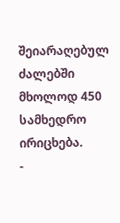შეიარაღებულ ძალებში მხოლოდ 450 სამხედრო ირიცხება.
-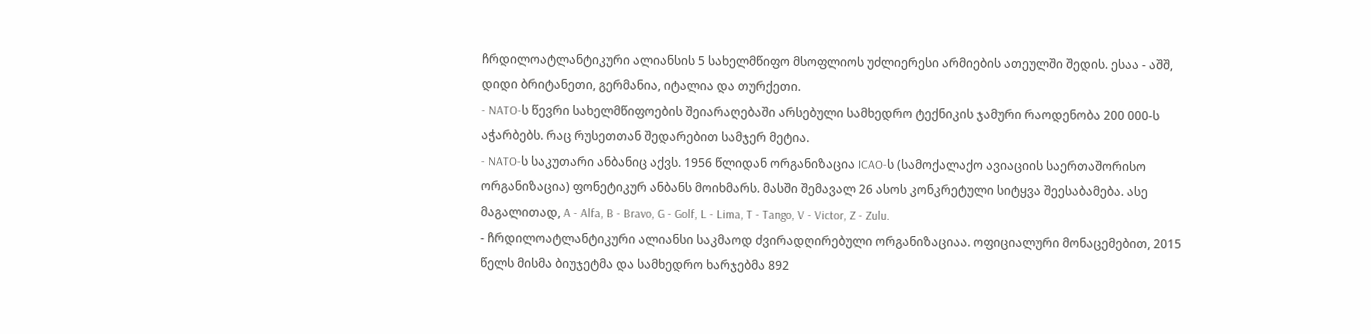ჩრდილოატლანტიკური ალიანსის 5 სახელმწიფო მსოფლიოს უძლიერესი არმიების ათეულში შედის. ესაა - აშშ, დიდი ბრიტანეთი, გერმანია, იტალია და თურქეთი.
- NATO-ს წევრი სახელმწიფოების შეიარაღებაში არსებული სამხედრო ტექნიკის ჯამური რაოდენობა 200 000-ს აჭარბებს. რაც რუსეთთან შედარებით სამჯერ მეტია.
- NATO-ს საკუთარი ანბანიც აქვს. 1956 წლიდან ორგანიზაცია ICAO-ს (სამოქალაქო ავიაციის საერთაშორისო ორგანიზაცია) ფონეტიკურ ანბანს მოიხმარს. მასში შემავალ 26 ასოს კონკრეტული სიტყვა შეესაბამება. ასე მაგალითად, A - Alfa, B - Bravo, G - Golf, L - Lima, T - Tango, V - Victor, Z - Zulu.
- ჩრდილოატლანტიკური ალიანსი საკმაოდ ძვირადღირებული ორგანიზაციაა. ოფიციალური მონაცემებით, 2015 წელს მისმა ბიუჯეტმა და სამხედრო ხარჯებმა 892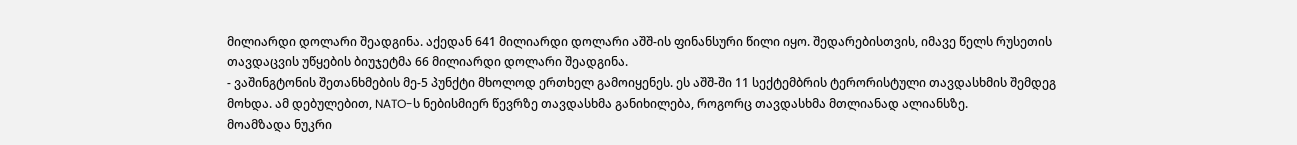მილიარდი დოლარი შეადგინა. აქედან 641 მილიარდი დოლარი აშშ-ის ფინანსური წილი იყო. შედარებისთვის, იმავე წელს რუსეთის თავდაცვის უწყების ბიუჯეტმა 66 მილიარდი დოლარი შეადგინა.
- ვაშინგტონის შეთანხმების მე-5 პუნქტი მხოლოდ ერთხელ გამოიყენეს. ეს აშშ-ში 11 სექტემბრის ტერორისტული თავდასხმის შემდეგ მოხდა. ამ დებულებით, NATO-ს ნებისმიერ წევრზე თავდასხმა განიხილება, როგორც თავდასხმა მთლიანად ალიანსზე.
მოამზადა ნუკრი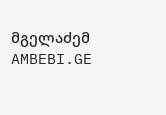მგელაძემ
AMBEBI.GE